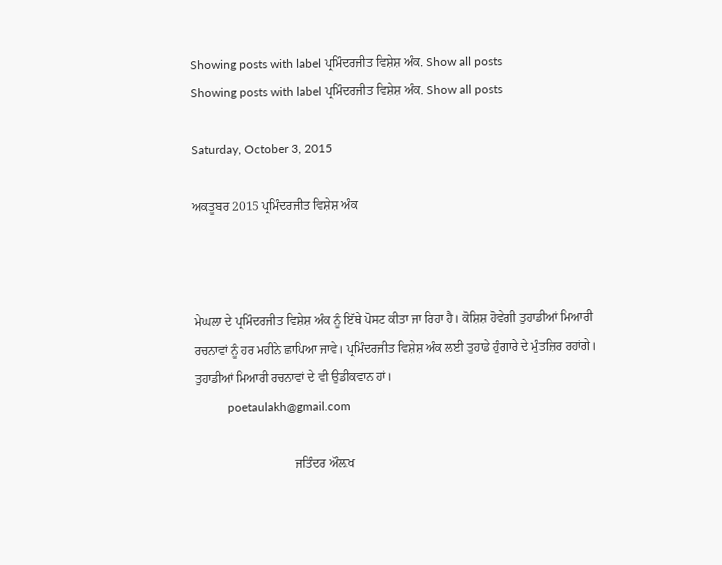Showing posts with label ਪ੍ਰਮਿੰਦਰਜੀਤ ਵਿਸ਼ੇਸ਼ ਅੰਕ. Show all posts
Showing posts with label ਪ੍ਰਮਿੰਦਰਜੀਤ ਵਿਸ਼ੇਸ਼ ਅੰਕ. Show all posts

Saturday, October 3, 2015

ਅਕਤੂਬਰ 2015 ਪ੍ਰਮਿੰਦਰਜੀਤ ਵਿਸ਼ੇਸ਼ ਅੰਕ



ਮੇਘਲਾ ਦੇ ਪ੍ਰਮਿੰਦਰਜੀਤ ਵਿਸ਼ੇਸ਼ ਅੰਕ ਨੂੰ ਇੱਥੇ ਪੋਸਟ ਕੀਤਾ ਜਾ ਰਿਹਾ ਹੈ। ਕੋਸ਼ਿਸ਼ ਹੋਵੇਗੀ ਤੁਹਾਡੀਆਂ ਮਿਆਰੀ ਰਚਨਾਵਾਂ ਨੂੰ ਹਰ ਮਹੀਨੇ ਛਾਪਿਆ ਜਾਵੇ। ਪ੍ਰਮਿੰਦਰਜੀਤ ਵਿਸ਼ੇਸ਼ ਅੰਕ ਲਈ ਤੁਹਾਡੇ ਹੁੰਗਾਰੇ ਦੇ ਮੁੰਤਜ਼ਿਰ ਰਹਾਂਗੇ। ਤੁਹਾਡੀਆਂ ਮਿਆਰੀ ਰਚਨਾਵਾਂ ਦੇ ਵੀ ਉਡੀਕਵਾਨ ਹਾਂ।
           poetaulakh@gmail.com

                                ਜਤਿੰਦਰ ਔਲ਼ਖ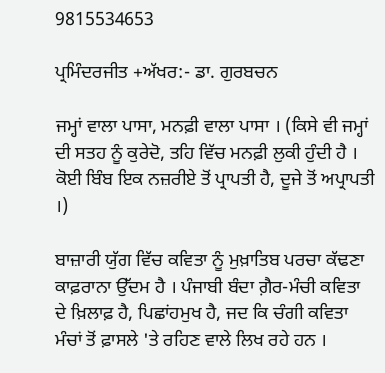9815534653

ਪ੍ਰਮਿੰਦਰਜੀਤ +ਅੱਖਰ:- ਡਾ. ਗੁਰਬਚਨ

ਜਮ੍ਹਾਂ ਵਾਲਾ ਪਾਸਾ, ਮਨਫ਼ੀ ਵਾਲਾ ਪਾਸਾ । (ਕਿਸੇ ਵੀ ਜਮ੍ਹਾਂ ਦੀ ਸਤਹ ਨੂੰ ਕੁਰੇਦੋ, ਤਹਿ ਵਿੱਚ ਮਨਫ਼ੀ ਲੁਕੀ ਹੁੰਦੀ ਹੈ । ਕੋਈ ਬਿੰਬ ਇਕ ਨਜ਼ਰੀਏ ਤੋਂ ਪ੍ਰਾਪਤੀ ਹੈ, ਦੂਜੇ ਤੋਂ ਅਪ੍ਰਾਪਤੀ ।)

ਬਾਜ਼ਾਰੀ ਯੁੱਗ ਵਿੱਚ ਕਵਿਤਾ ਨੂੰ ਮੁਖ਼ਾਤਿਬ ਪਰਚਾ ਕੱਢਣਾ ਕਾਫ਼ਰਾਨਾ ਉੱਦਮ ਹੈ । ਪੰਜਾਬੀ ਬੰਦਾ ਗ਼ੈਰ-ਮੰਚੀ ਕਵਿਤਾ ਦੇ ਖ਼ਿਲਾਫ਼ ਹੈ, ਪਿਛਾਂਹਮੁਖ ਹੈ, ਜਦ ਕਿ ਚੰਗੀ ਕਵਿਤਾ ਮੰਚਾਂ ਤੋਂ ਫ਼ਾਸਲੇ 'ਤੇ ਰਹਿਣ ਵਾਲੇ ਲਿਖ ਰਹੇ ਹਨ ।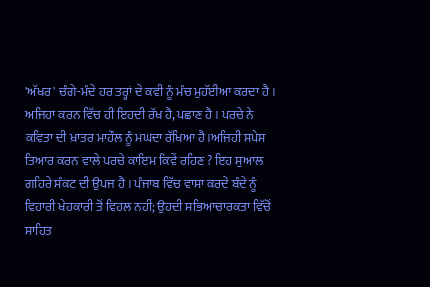'ਅੱਖਰ' ਚੰਗੇ-ਮੰਦੇ ਹਰ ਤਰ੍ਹਾਂ ਦੇ ਕਵੀ ਨੂੰ ਮੰਚ ਮੁਹੱਈਆ ਕਰਦਾ ਹੈ । ਅਜਿਹਾ ਕਰਨ ਵਿੱਚ ਹੀ ਇਹਦੀ ਰੱਖ ਹੈ, ਪਛਾਣ ਹੈ । ਪਰਚੇ ਨੇ ਕਵਿਤਾ ਦੀ ਖ਼ਾਤਰ ਮਾਹੌਲ ਨੂੰ ਮਘਦਾ ਰੱਖਿਆ ਹੈ।ਅਜਿਹੀ ਸਪੇਸ ਤਿਆਰ ਕਰਨ ਵਾਲੇ ਪਰਚੇ ਕਾਇਮ ਕਿਵੇਂ ਰਹਿਣ ? ਇਹ ਸੁਆਲ ਗਹਿਰੇ ਸੰਕਟ ਦੀ ਉਪਜ ਹੈ । ਪੰਜਾਬ ਵਿੱਚ ਵਾਸਾ ਕਰਦੇ ਬੰਦੇ ਨੂੰ ਵਿਹਾਰੀ ਖੇਹਕਾਰੀ ਤੋਂ ਵਿਹਲ ਨਹੀਂ; ਉਹਦੀ ਸਭਿਆਚਾਰਕਤਾ ਵਿੱਚੋਂ ਸਾਹਿਤ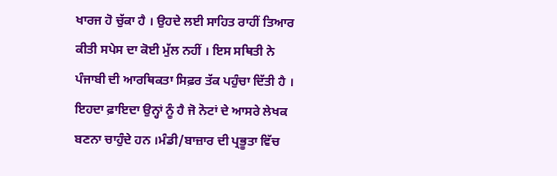ਖਾਰਜ ਹੋ ਚੁੱਕਾ ਹੈ । ਉਹਦੇ ਲਈ ਸਾਹਿਤ ਰਾਹੀਂ ਤਿਆਰ ਕੀਤੀ ਸਪੇਸ ਦਾ ਕੋਈ ਮੁੱਲ ਨਹੀਂ । ਇਸ ਸਥਿਤੀ ਨੇ ਪੰਜਾਬੀ ਦੀ ਆਰਥਿਕਤਾ ਸਿਫ਼ਰ ਤੱਕ ਪਹੁੰਚਾ ਦਿੱਤੀ ਹੈ । ਇਹਦਾ ਫ਼ਾਇਦਾ ਉਨ੍ਹਾਂ ਨੂੰ ਹੈ ਜੋ ਨੋਟਾਂ ਦੇ ਆਸਰੇ ਲੇਖਕ ਬਣਨਾ ਚਾਹੁੰਦੇ ਹਨ ।ਮੰਡੀ/ਬਾਜ਼ਾਰ ਦੀ ਪ੍ਰਭੂਤਾ ਵਿੱਚ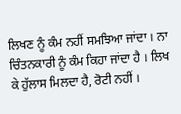ਲਿਖਣ ਨੂੰ ਕੰਮ ਨਹੀਂ ਸਮਝਿਆ ਜਾਂਦਾ । ਨਾ ਚਿੰਤਨਕਾਰੀ ਨੂੰ ਕੰਮ ਕਿਹਾ ਜਾਂਦਾ ਹੈ । ਲਿਖ ਕੇ ਹੁੱਲਾਸ ਮਿਲਦਾ ਹੈ, ਰੋਟੀ ਨਹੀਂ ।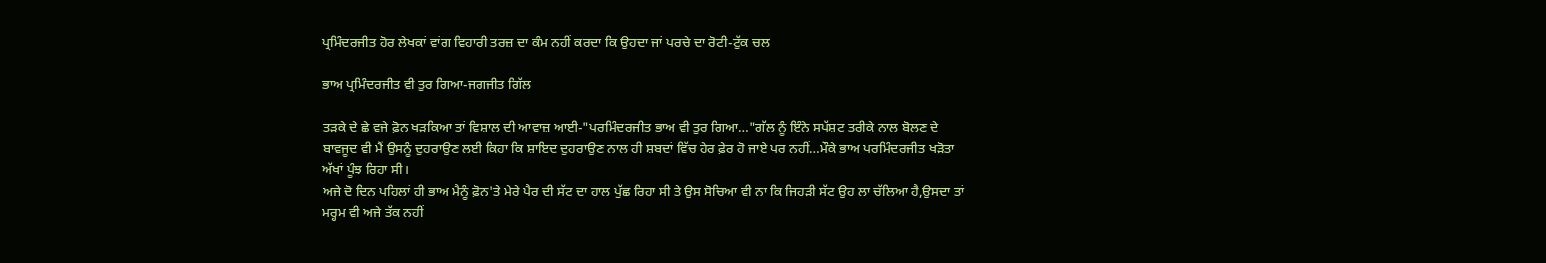ਪ੍ਰਮਿੰਦਰਜੀਤ ਹੋਰ ਲੇਖਕਾਂ ਵਾਂਗ ਵਿਹਾਰੀ ਤਰਜ਼ ਦਾ ਕੰਮ ਨਹੀਂ ਕਰਦਾ ਕਿ ਉਹਦਾ ਜਾਂ ਪਰਚੇ ਦਾ ਰੋਟੀ-ਟੁੱਕ ਚਲ

ਭਾਅ ਪ੍ਰਮਿੰਦਰਜੀਤ ਵੀ ਤੁਰ ਗਿਆ-ਜਗਜੀਤ ਗਿੱਲ

ਤੜਕੇ ਦੇ ਛੇ ਵਜੇ ਫ਼ੋਨ ਖੜਕਿਆ ਤਾਂ ਵਿਸ਼ਾਲ ਦੀ ਆਵਾਜ਼ ਆਈ-"ਪਰਮਿੰਦਰਜੀਤ ਭਾਅ ਵੀ ਤੁਰ ਗਿਆ…"ਗੱਲ ਨੂੰ ਇੰਨੇ ਸਪੱਸ਼ਟ ਤਰੀਕੇ ਨਾਲ ਬੋਲਣ ਦੇ ਬਾਵਜੂਦ ਵੀ ਮੈਂ ਉਸਨੂੰ ਦੁਹਰਾਉਣ ਲਈ ਕਿਹਾ ਕਿ ਸ਼ਾਇਦ ਦੁਹਰਾਉਣ ਨਾਲ ਹੀ ਸ਼ਬਦਾਂ ਵਿੱਚ ਹੇਰ ਫ਼ੇਰ ਹੋ ਜਾਏ ਪਰ ਨਹੀਂ…ਮੌਕੇ ਭਾਅ ਪਰਮਿੰਦਰਜੀਤ ਖੜੋਤਾ ਅੱਖਾਂ ਪੂੰਝ ਰਿਹਾ ਸੀ।
ਅਜੇ ਦੋ ਦਿਨ ਪਹਿਲਾਂ ਹੀ ਭਾਅ ਮੈਨੂੰ ਫ਼ੋਨ'ਤੇ ਮੇਰੇ ਪੈਰ ਦੀ ਸੱਟ ਦਾ ਹਾਲ ਪੁੱਛ ਰਿਹਾ ਸੀ ਤੇ ਉਸ ਸੋਚਿਆ ਵੀ ਨਾ ਕਿ ਜਿਹੜੀ ਸੱਟ ਉਹ ਲਾ ਚੱਲਿਆ ਹੈ,ਉਸਦਾ ਤਾਂ ਮਰ੍ਹਮ ਵੀ ਅਜੇ ਤੱਕ ਨਹੀਂ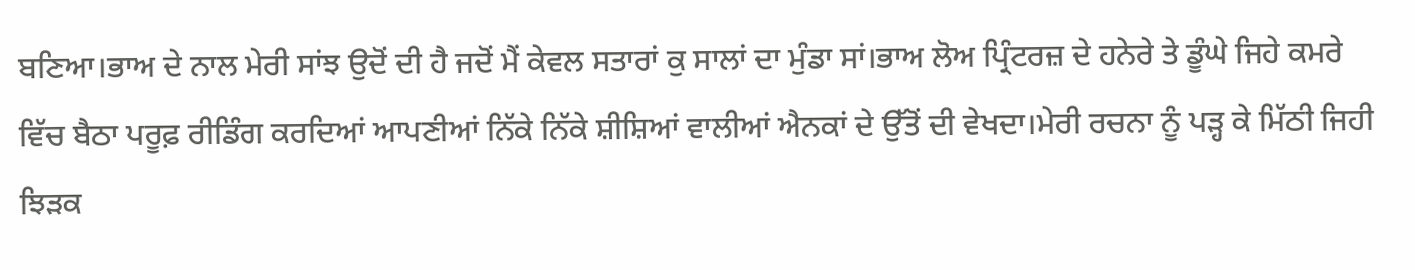ਬਣਿਆ।ਭਾਅ ਦੇ ਨਾਲ ਮੇਰੀ ਸਾਂਝ ਉਦੋਂ ਦੀ ਹੈ ਜਦੋਂ ਮੈਂ ਕੇਵਲ ਸਤਾਰਾਂ ਕੁ ਸਾਲਾਂ ਦਾ ਮੁੰਡਾ ਸਾਂ।ਭਾਅ ਲੋਅ ਪ੍ਰਿੰਟਰਜ਼ ਦੇ ਹਨੇਰੇ ਤੇ ਡੂੰਘੇ ਜਿਹੇ ਕਮਰੇ ਵਿੱਚ ਬੈਠਾ ਪਰੂਫ਼ ਰੀਡਿੰਗ ਕਰਦਿਆਂ ਆਪਣੀਆਂ ਨਿੱਕੇ ਨਿੱਕੇ ਸ਼ੀਸ਼ਿਆਂ ਵਾਲੀਆਂ ਐਨਕਾਂ ਦੇ ਉੱਤੋਂ ਦੀ ਵੇਖਦਾ।ਮੇਰੀ ਰਚਨਾ ਨੂੰ ਪੜ੍ਹ ਕੇ ਮਿੱਠੀ ਜਿਹੀ ਝਿੜਕ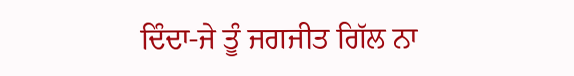ਦਿੰਦਾ-ਜੇ ਤੂੰ ਜਗਜੀਤ ਗਿੱਲ ਨਾ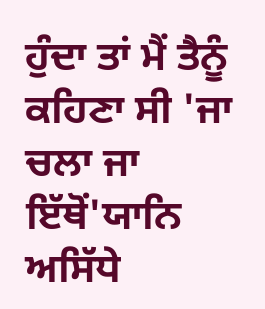ਹੁੰਦਾ ਤਾਂ ਮੈਂ ਤੈਨੂੰ ਕਹਿਣਾ ਸੀ 'ਜਾ ਚਲਾ ਜਾ ਇੱਥੋਂ'ਯਾਨਿ ਅਸਿੱਧੇ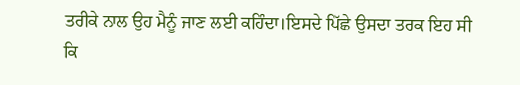ਤਰੀਕੇ ਨਾਲ ਉਹ ਮੈਨੂੰ ਜਾਣ ਲਈ ਕਹਿੰਦਾ।ਇਸਦੇ ਪਿੱਛੇ ਉਸਦਾ ਤਰਕ ਇਹ ਸੀ ਕਿ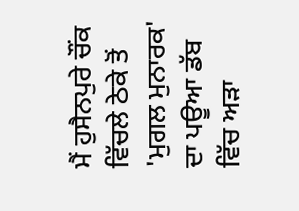ਮੈਂ ਹੁਸੈਨਪੁਰੇ ਚੌਂਕ ਵਿੱਚਲੇ ਠੇਕੇ ਤੋਂ 'ਮੁਗਲ ਮੁਨਾਰਕ' ਦਾ ਪਊਆ ਡੱਬ ਵਿੱਚ ਅੜਾ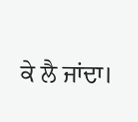ਕੇ ਲੈ ਜਾਂਦਾ।